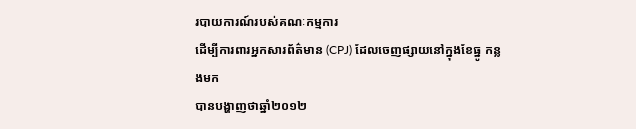របាយការណ៍របស់គណៈកម្មការ
ដើម្បីការពារអ្នកសារព័ត៌មាន (CPJ) ដែលចេញផ្សាយនៅក្នុងខែធ្នូ កន្លងមក
បានបង្ហាញថាឆ្នាំ២០១២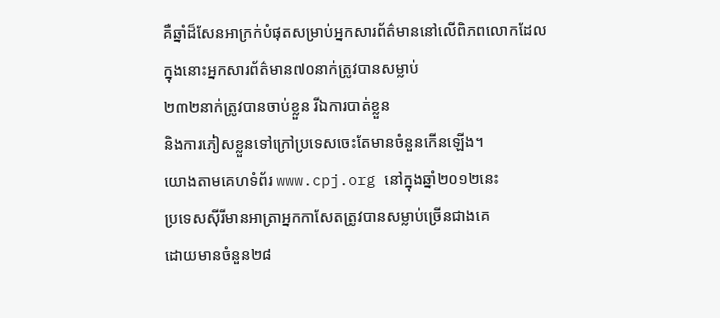គឺឆ្នាំដ៏សែនអាក្រក់បំផុតសម្រាប់អ្នកសារព័ត៌មាននៅលើពិភពលោកដែល
ក្នុងនោះអ្នកសារព័ត៌មាន៧០នាក់ត្រូវបានសម្លាប់
២៣២នាក់ត្រូវបានចាប់ខ្លួន រីឯការបាត់ខ្លួន
និងការភៀសខ្លួនទៅក្រៅប្រទេសចេះតែមានចំនួនកើនឡើង។
យោងតាមគេហទំព័រ www.cpj.org នៅក្នុងឆ្នាំ២០១២នេះ
ប្រទេសស៊ីរីមានអាត្រាអ្នកកាសែតត្រូវបានសម្លាប់ច្រើនជាងគេ
ដោយមានចំនួន២៨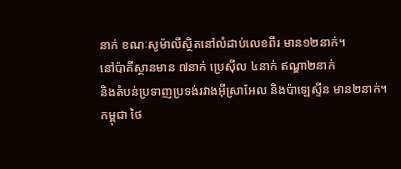នាក់ ខណៈសូម៉ាលីស្ថិតនៅលំដាប់លេខពីរ មាន១២នាក់។
នៅប៉ាគីស្ថានមាន ៧នាក់ ប្រេស៊ីល ៤នាក់ ឥណ្ឌា២នាក់
និងតំបន់ប្រទាញប្រទង់រវាងអ៊ីស្រាអែល និងប៉ាឡេស្ទីន មាន២នាក់។
កម្ពុជា ថៃ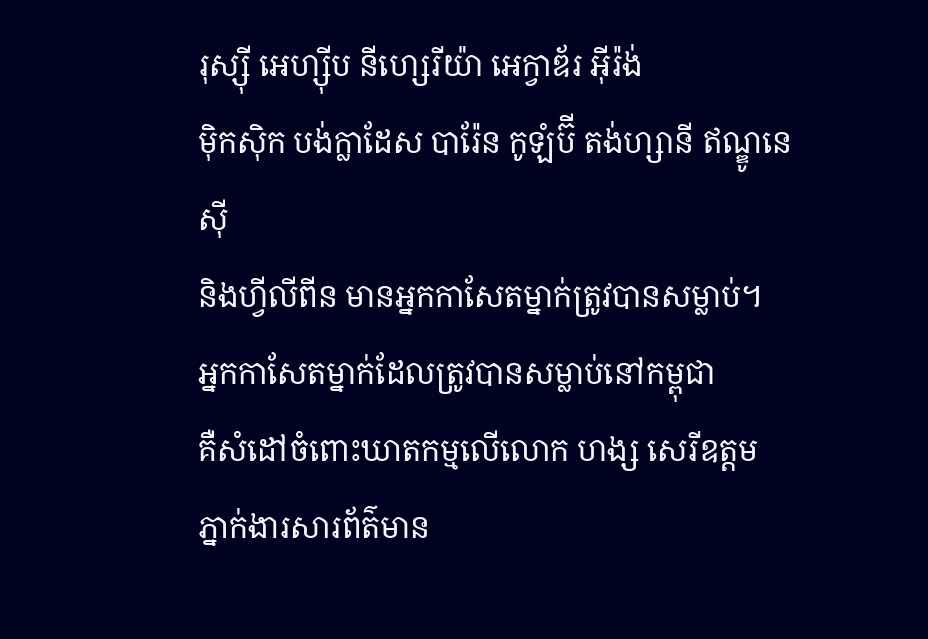រុស្ស៊ី អេហ្ស៊ីប នីហ្សេរីយ៉ា អេក្វាឌ័រ អ៊ីរ៉ង់
ម៉ិកស៊ិក បង់ក្លាដែស បារ៉ែន កូឡំប៊ី តង់ហ្សានី ឥណ្ឌូនេស៊ី
និងហ្វីលីពីន មានអ្នកកាសែតម្នាក់ត្រូវបានសម្លាប់។
អ្នកកាសែតម្នាក់ដែលត្រូវបានសម្លាប់នៅកម្ពុជា
គឺសំដៅចំពោះឃាតកម្មលើលោក ហង្ស សេរីឧត្តម
ភ្នាក់ងារសារព័ត៌មាន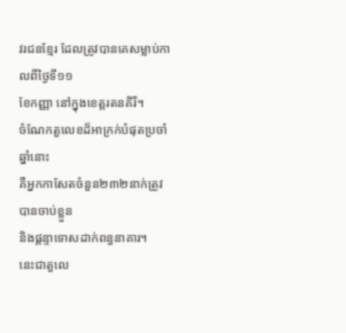វរជនខ្មែរ ដែលត្រូវបានគេសម្លាប់កាលពីថ្ងៃទី១១
ខែកញ្ញា នៅក្នុងខេត្តរតនគិរី។
ចំណែកតួលេខដ៏អាក្រក់បំផុតប្រចាំឆ្នាំនោះ
គឺអ្នកកាសែតចំនួន២៣២នាក់ត្រូវបានចាប់ខ្លួន
និងផ្តន្ទាទោសដាក់ពន្ធនាគារ។
នេះជាតួលេ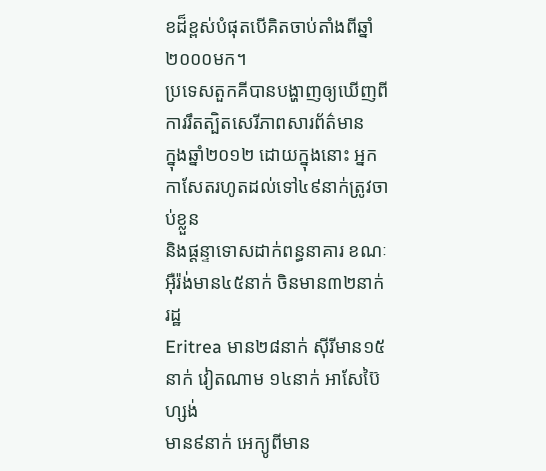ខដ៏ខ្ពស់បំផុតបើគិតចាប់តាំងពីឆ្នាំ២០០០មក។
ប្រទេសតួកគីបានបង្ហាញឲ្យឃើញពីការរឹតត្បិតសេរីភាពសារព័ត៌មាន
ក្នុងឆ្នាំ២០១២ ដោយក្នុងនោះ អ្នកកាសែតរហូតដល់ទៅ៤៩នាក់ត្រូវចាប់ខ្លួន
និងផ្តន្ទាទោសដាក់ពន្ធនាគារ ខណៈអ៊ឺរ៉ង់មាន៤៥នាក់ ចិនមាន៣២នាក់ រដ្ឋ
Eritrea មាន២៨នាក់ ស៊ីរីមាន១៥នាក់ វៀតណាម ១៤នាក់ អាសែប៊ៃហ្សង់
មាន៩នាក់ អេក្យូពីមាន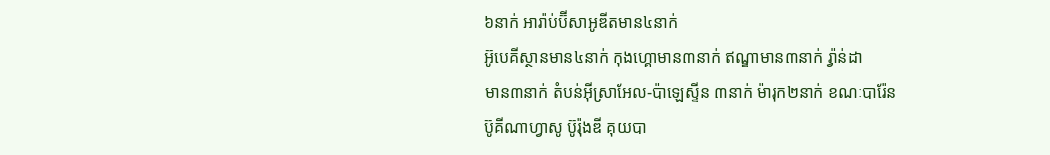៦នាក់ អារ៉ាប់ប៊ីសាអូឌីតមាន៤នាក់
អ៊ូបេគីស្ថានមាន៤នាក់ កុងហ្គោមាន៣នាក់ ឥណ្ឌាមាន៣នាក់ រ្វ៉ាន់ដា
មាន៣នាក់ តំបន់អ៊ីស្រាអែល-ប៉ាឡេស្ទីន ៣នាក់ ម៉ារុក២នាក់ ខណៈបារ៉ែន
ប៊ូគីណាហ្វាសូ ប៊ូរ៉ុងឌី គុយបា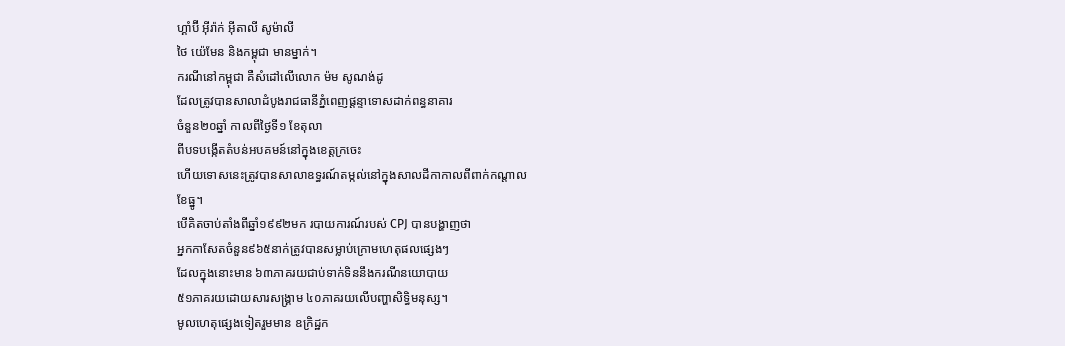ហ្គាំប៊ី អ៊ីរ៉ាក់ អ៊ីតាលី សូម៉ាលី
ថៃ យ៉េមែន និងកម្ពុជា មានម្នាក់។
ករណីនៅកម្ពុជា គឺសំដៅលើលោក ម៉ម សូណង់ដូ
ដែលត្រូវបានសាលាដំបូងរាជធានីភ្នំពេញផ្តន្ទាទោសដាក់ពន្ធនាគារ
ចំនួន២០ឆ្នាំ កាលពីថ្ងៃទី១ ខែតុលា
ពីបទបង្កើតតំបន់អបគមន៍នៅក្នុងខេត្តក្រចេះ
ហើយទោសនេះត្រូវបានសាលាឧទ្ធរណ៍តម្កល់នៅក្នុងសាលដីកាកាលពីពាក់កណ្តាល
ខែធ្នូ។
បើគិតចាប់តាំងពីឆ្នាំ១៩៩២មក របាយការណ៍របស់ CPJ បានបង្ហាញថា
អ្នកកាសែតចំនួន៩៦៥នាក់ត្រូវបានសម្លាប់ក្រោមហេតុផលផ្សេងៗ
ដែលក្នុងនោះមាន ៦៣ភាគរយជាប់ទាក់ទិននឹងករណីនយោបាយ
៥១ភាគរយដោយសារសង្គ្រាម ៤០ភាគរយលើបញ្ហាសិទ្ធិមនុស្ស។
មូលហេតុផ្សេងទៀតរួមមាន ឧក្រិដ្ឋក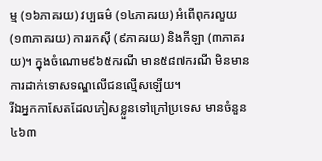ម្ម (១៦ភាគរយ) វប្បធម៌ (១៤ភាគរយ) អំពើពុករលួយ (១៣ភាគរយ) ការរកស៊ី (៩ភាគរយ) និងកីឡា (៣ភាគរយ)។ ក្នុងចំណោម៩៦៥ករណី មាន៥៨៧ករណី មិនមានការដាក់ទោសទណ្ឌលើជនល្មើសឡើយ។
រីឯអ្នកកាសែតដែលភៀសខ្លួនទៅក្រៅប្រទេស មានចំនួន៤៦៣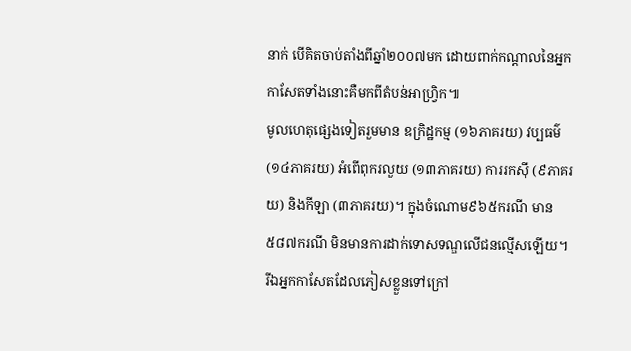នាក់ បើគិតចាប់តាំងពីឆ្នាំ២០០៧មក ដោយពាក់កណ្តាលនៃអ្នកកាសែតទាំងនោះគឺមកពីតំបន់អាហ្វ្រិក៕
មូលហេតុផ្សេងទៀតរួមមាន ឧក្រិដ្ឋកម្ម (១៦ភាគរយ) វប្បធម៌ (១៤ភាគរយ) អំពើពុករលួយ (១៣ភាគរយ) ការរកស៊ី (៩ភាគរយ) និងកីឡា (៣ភាគរយ)។ ក្នុងចំណោម៩៦៥ករណី មាន៥៨៧ករណី មិនមានការដាក់ទោសទណ្ឌលើជនល្មើសឡើយ។
រីឯអ្នកកាសែតដែលភៀសខ្លួនទៅក្រៅ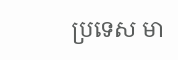ប្រទេស មា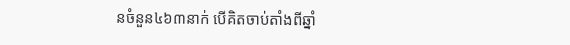នចំនួន៤៦៣នាក់ បើគិតចាប់តាំងពីឆ្នាំ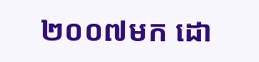២០០៧មក ដោ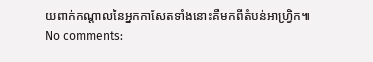យពាក់កណ្តាលនៃអ្នកកាសែតទាំងនោះគឺមកពីតំបន់អាហ្វ្រិក៕
No comments: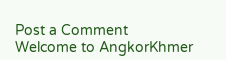Post a Comment
Welcome to AngkorKhmer